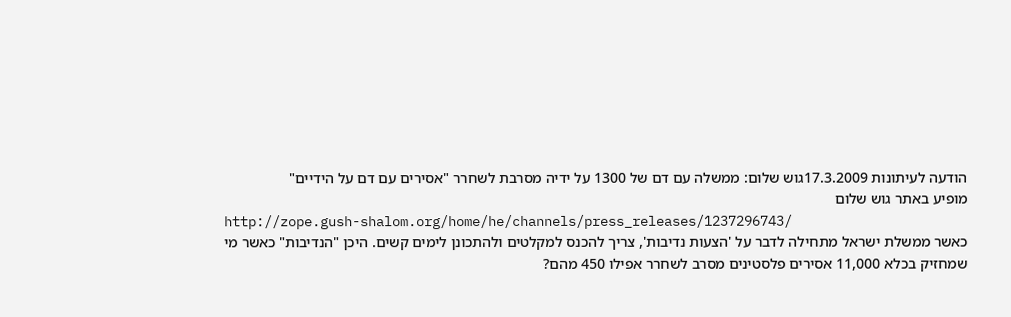הודעה לעיתונות 17.3.2009גוש שלום: ממשלה עם דם של 1300 על ידיה מסרבת לשחרר "אסירים עם דם על הידיים"
מופיע באתר גוש שלום
http://zope.gush-shalom.org/home/he/channels/press_releases/1237296743/
כאשר ממשלת ישראל מתחילה לדבר על 'הצעות נדיבות', צריך להכנס למקלטים ולהתכונן לימים קשים. היכן "הנדיבות" כאשר מי שמחזיק בכלא 11,000 אסירים פלסטינים מסרב לשחרר אפילו 450 מהם?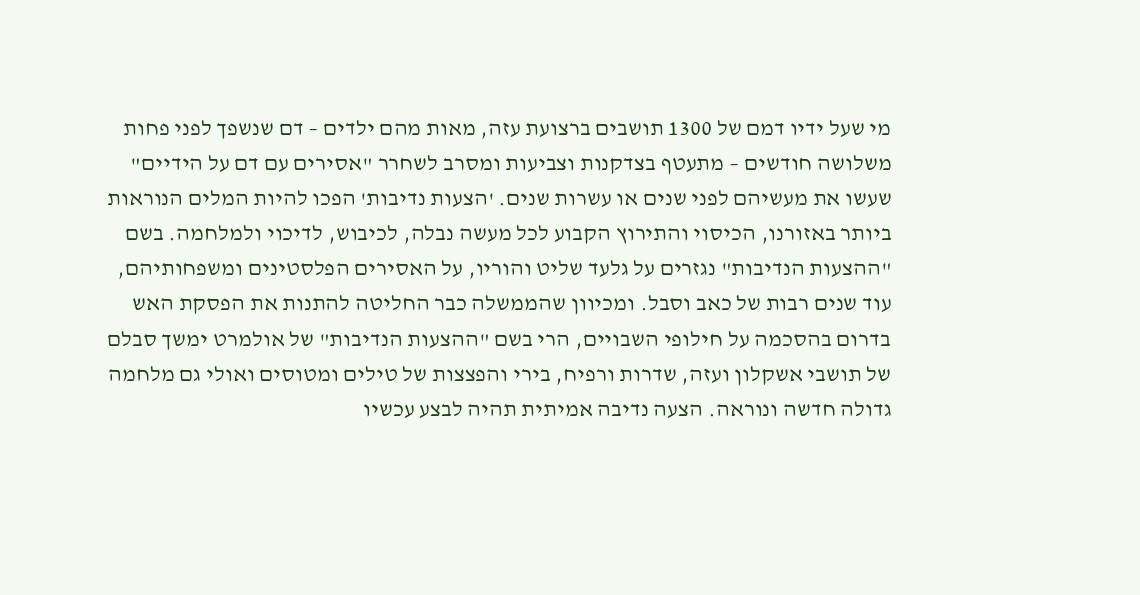מי שעל ידיו דמם של 1300 תושבים ברצועת עזה, מאות מהם ילדים – דם שנשפך לפני פחות משלושה חודשים – מתעטף בצדקנות וצביעות ומסרב לשחרר "אסירים עם דם על הידיים" שעשו את מעשיהם לפני שנים או עשרות שנים. 'הצעות נדיבות' הפכו להיות המלים הנוראות ביותר באזורנו, הכיסוי והתירוץ הקבוע לכל מעשה נבלה, לכיבוש, לדיכוי ולמלחמה. בשם "ההצעות הנדיבות" נגזרים על גלעד שליט והוריו, על האסירים הפלסטינים ומשפחותיהם, עוד שנים רבות של כאב וסבל. ומכיוון שהממשלה כבר החליטה להתנות את הפסקת האש בדרום בהסכמה על חילופי השבויים, הרי בשם "ההצעות הנדיבות" של אולמרט ימשך סבלם של תושבי אשקלון ועזה, שדרות ורפיח, בירי והפצצות של טילים ומטוסים ואולי גם מלחמה גדולה חדשה ונוראה. הצעה נדיבה אמיתית תהיה לבצע עכשיו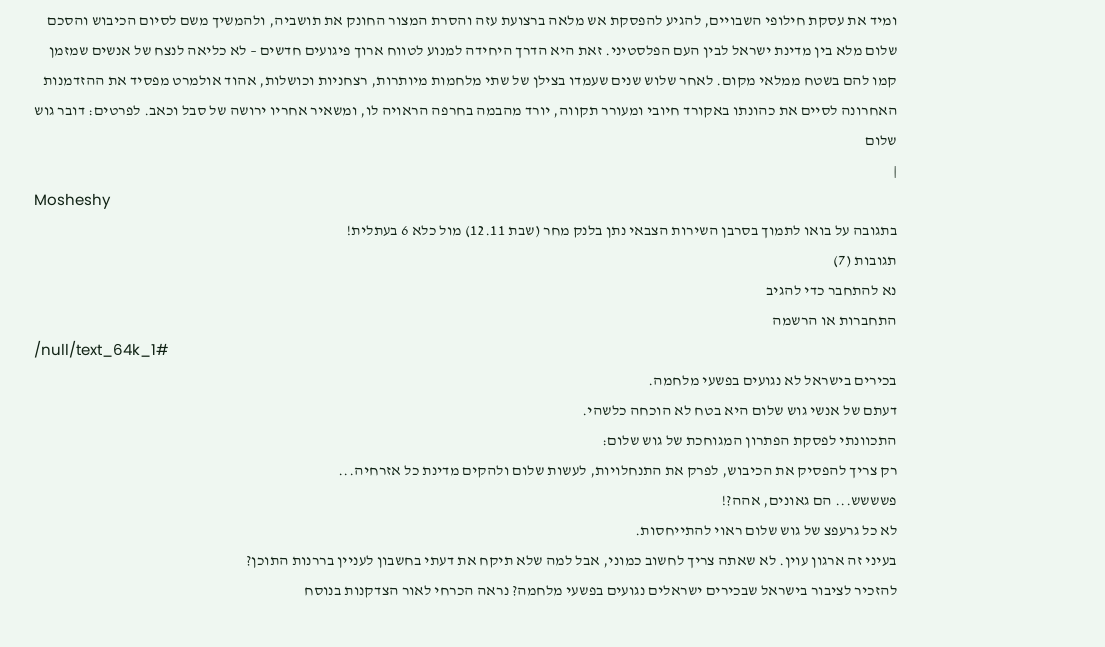ומיד את עסקת חילופי השבויים, להגיע להפסקת אש מלאה ברצועת עזה והסרת המצור החונק את תושביה, ולהמשיך משם לסיום הכיבוש והסכם שלום מלא בין מדינת ישראל לבין העם הפלסטיני. זאת היא הדרך היחידה למנוע לטווח ארוך פיגועים חדשים – לא כליאה לנצח של אנשים שמזמן קמו להם בשטח ממלאי מקום. לאחר שלוש שנים שעמדו בצילן של שתי מלחמות מיותרות, רצחניות וכושלות, אהוד אולמרט מפסיד את ההזדמנות האחרונה לסיים את כהונתו באקורד חיובי ומעורר תקווה, יורד מהבמה בחרפה הראויה לו, ומשאיר אחריו ירושה של סבל וכאב. לפרטים: דובר גוש שלום
|
Mosheshy
בתגובה על בואו לתמוך בסרבן השירות הצבאי נתן בלנק מחר (שבת 12.11) מול כלא 6 בעתלית!
תגובות (7)
נא להתחבר כדי להגיב
התחברות או הרשמה
/null/text_64k_1#
בכירים בישראל לא נגועים בפשעי מלחמה.
דעתם של אנשי גוש שלום היא בטח לא הוכחה כלשהי.
התכוונתי לפסקת הפתרון המגוחכת של גוש שלום:
רק צריך להפסיק את הכיבוש, לפרק את התנחלויות, לעשות שלום ולהקים מדינת כל אזרחיה...
פשששש... הם גאונים, אהה?!
לא כל גרעפצ של גוש שלום ראוי להתייחסות.
בעיני זה ארגון עוין. לא שאתה צריך לחשוב כמוני, אבל למה שלא תיקח את דעתי בחשבון לעניין בררנות התוכן?
להזכיר לציבור בישראל שבכירים ישראלים נגועים בפשעי מלחמה? נראה הכרחי לאור הצדקנות בנוסח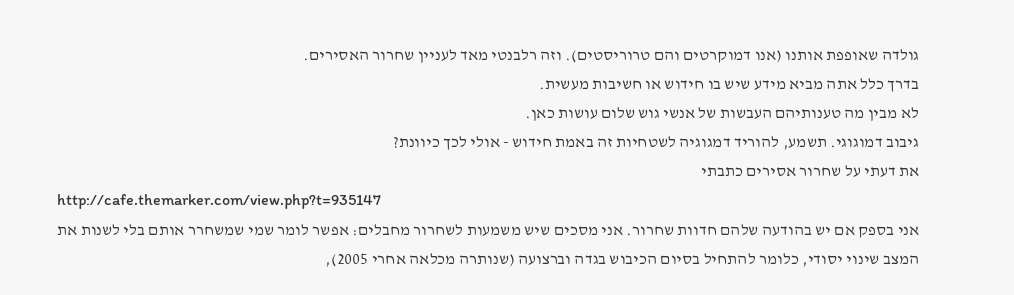גולדה שאופפת אותנו (אנו דמוקרטים והם טרוריסטים). וזה רלבנטי מאד לעניין שחרור האסירים.
בדרך כלל אתה מביא מידע שיש בו חידוש או חשיבות מעשית.
לא מבין מה טענותיהם העבשות של אנשי גוש שלום עושות כאן.
גיבוב דמוגוגי. תשמע, להוריד דמגוגיה לשטחיות זה באמת חידוש - אולי לכך כיוונת?
את דעתי על שחרור אסירים כתבתי
http://cafe.themarker.com/view.php?t=935147
אני בספק אם יש בהודעה שלהם חדוות שחרור. אני מסכים שיש משמעות לשחרור מחבלים: אפשר לומר שמי שמשחרר אותם בלי לשנות את המצב שינוי יסודי, כלומר להתחיל בסיום הכיבוש בגדה וברצועה (שנותרה מכלאה אחרי 2005),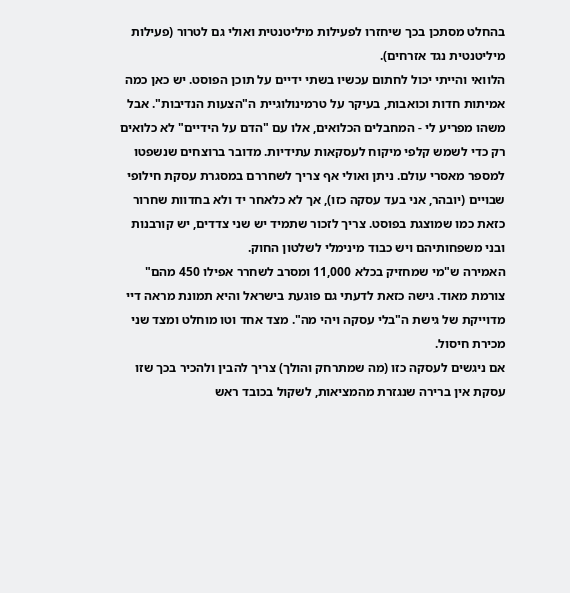בהחלט מסתכן בכך שיחזרו לפעילות מיליטנטית ואולי גם לטרור (פעילות מיליטנטית נגד אזרחים).
הלוואי והייתי יכול לחתום עכשיו בשתי ידיים על תוכן הפוסט. יש כאן כמה אמיתות חדות וכואבות, בעיקר על טרמינולוגיית ה"הצעות הנדיבות". אבל משהו מפריע לי - המחבלים הכלואים, אלו עם "הדם על הידיים" לא כלואים רק כדי לשמש קלפי מיקוח לעסקאות עתידיות. מדובר ברוצחים שנשפטו למספר מאסרי עולם. ניתן ואולי אף צריך לשחררם במסגרת עסקת חילופי שבויים (יובהר, אני בעד עסקה כזו), אך לא כלאחר יד ולא בחדוות שחרור כזאת כמו שמוצגת בפוסט. צריך לזכור שתמיד יש שני צדדים, יש קורבנות ובני משפחותיהם ויש כבוד מינימלי לשלטון החוק.
האמירה ש"מי שמחזיק בכלא 11,000 ומסרב לשחרר אפילו 450 מהם" צורמת מאוד. גישה כזאת לדעתי גם פוגעת בישראל והיא תמונת מראה דיי מדוייקת של גישת ה"בלי עסקה ויהי מה". מצד אחד וטו מוחלט ומצד שני מכירת חיסול.
אם ניגשים לעסקה כזו (מה שמתרחק והולך) צריך להבין ולהכיר בכך שזו עסקת אין ברירה שנגזרת מהמציאות, לשקול בכובד ראש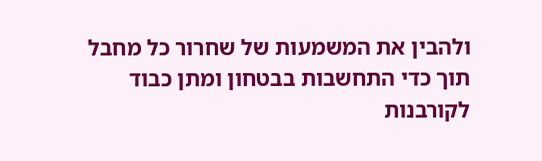ולהבין את המשמעות של שחרור כל מחבל תוך כדי התחשבות בבטחון ומתן כבוד לקורבנות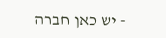- יש כאן חברה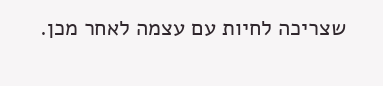שצריכה לחיות עם עצמה לאחר מכן.